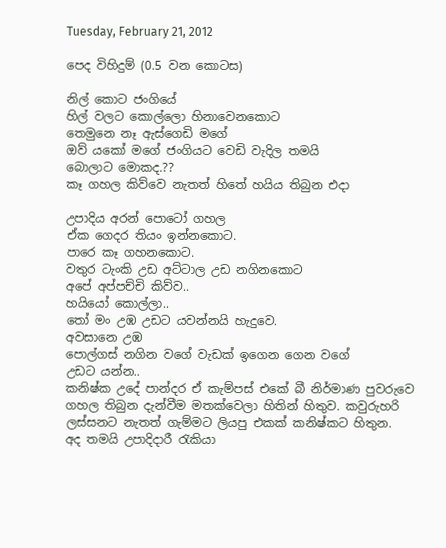Tuesday, February 21, 2012

පෙද විහිදුම් (0.5 වන කොටස)

නිල් කොට ජංගියේ
හිල් වලට කොල්ලො හිනාවෙනකොට
තෙමුනෙ නෑ ඇස්ගෙඩි මගේ
ඔව් යකෝ මගේ ජංගියට වෙඩි වැදිල තමයි
බොලාට මොකද.??
කෑ ගහල කිව්වෙ නැතත් හිතේ හයිය තිබුන එදා

උපාදිය අරන් පොටෝ ගහල
ඒක ගෙදර තියං ඉන්නකොට.
පාරෙ කෑ ගහනකොට.
වතුර ටැංකි උඩ අට්ටාල උඩ නගිනකොට
අපේ අප්පච්චි කිව්ව..
හයියෝ කොල්ලා..
තෝ මං උඹ උඩට යවන්නයි හැදුවෙ.
අවසානෙ උඹ
පොල්ගස් නගින වගේ වැඩක් ඉගෙන ගෙන වගේ
උඩට යන්න..
කනිෂ්ක උදේ පාන්දර ඒ කැම්පස් එකේ බී නිර්මාණ පුවරුවෙ ගහල තිබුන දැන්වීම මතක්වෙලා හිතින් හිතුව. කවුරුහරි ලස්සනට නැතත් ගැම්මට ලියපු එකක් කනිෂ්කට හිතුන.
අද තමයි උපාදිදාරී රැකියා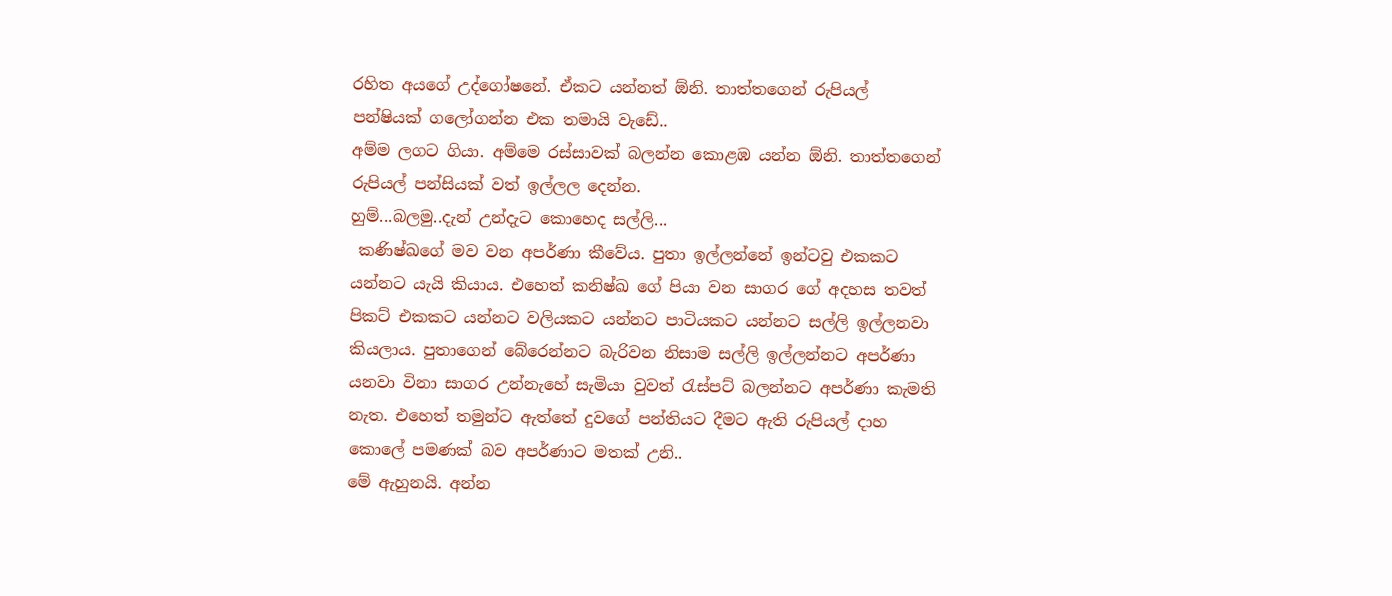රහිත අයගේ උද්ගෝෂනේ. ඒකට යන්නත් ඕනි. තාත්තගෙන් රුපියල් පන්ෂියක් ගලෝගන්න එක තමායි වැඩේ..
අම්ම ලගට ගියා. අම්මෙ රස්සාවක් බලන්න කොළඹ යන්න ඕනි. තාත්තගෙන් රුපියල් පන්සියක් වත් ඉල්ලල දෙන්න.
හුම්...බලමු..දැන් උන්දැට කොහෙද සල්ලි...
 කණිෂ්ඛගේ මව වන අපර්ණා කීවේය. පුතා ඉල්ලන්නේ ඉන්ටවු එකකට යන්නට යැයි කියාය. එහෙත් කනිෂ්ඛ ගේ පියා වන සාගර ගේ අදහස තවත් පිකට් එකකට යන්නට වලියකට යන්නට පාටියකට යන්නට සල්ලි ඉල්ලනවා කියලාය. පුතාගෙන් බේරෙන්නට බැරිවන නිසාම සල්ලි ඉල්ලන්නට අපර්ණා යනවා විනා සාගර උන්නැහේ සැමියා වුවත් රැස්පට් බලන්නට අපර්ණා කැමති නැත. එහෙත් තමුන්ට ඇත්තේ දුවගේ පන්තියට දීමට ඇති රුපියල් දාහ කොලේ පමණක් බව අපර්ණාට මතක් උනි..
මේ ඇහුනයි. අන්න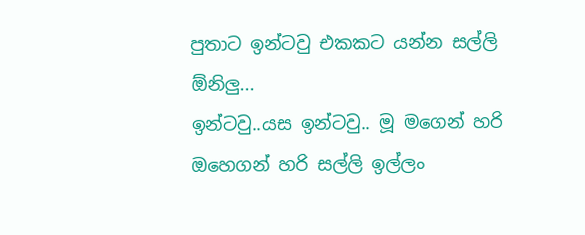පුතාට ඉන්ටවු එකකට යන්න සල්ලි ඕනිලු...
ඉන්ටවු..යස ඉන්ටවු.. මූ මගෙන් හරි ඔහෙගන් හරි සල්ලි ඉල්ලං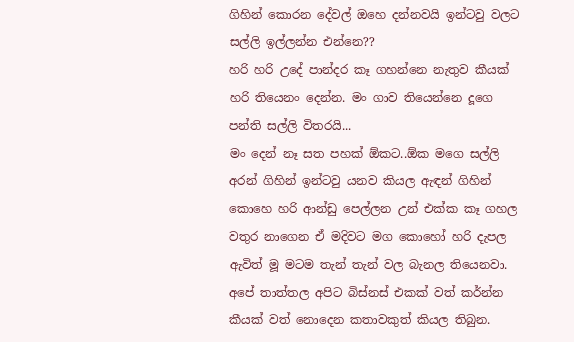ගිහින් කොරන දේවල් ඔහෙ දන්නවයි ඉන්ටවු වලට සල්ලි ඉල්ලන්න එන්නෙ??
හරි හරි උදේ පාන්දර කෑ ගහන්නෙ නැතුව කීයක් හරි තියෙනං දෙන්න. මං ගාව තියෙන්නෙ දූගෙ පන්ති සල්ලි විතරයි...
මං දෙන් නෑ සත පහක් ඕකට..ඕක මගෙ සල්ලි අරන් ගිහින් ඉන්ටවු යනව කියල ඇඳන් ගිහින් කොහෙ හරි ආන්ඩු පෙල්ලන උන් එක්ක කෑ ගහල වතුර නාගෙන ඒ මදිවට මග කොහෝ හරි දැපල ඇවිත් මූ මටම තැන් තැන් වල බැනල තියෙනවා.
අපේ තාත්තල අපිට බිස්නස් එකක් වත් කර්න්න කීයක් වත් නොදෙන කතාවකුත් කියල තිබුන.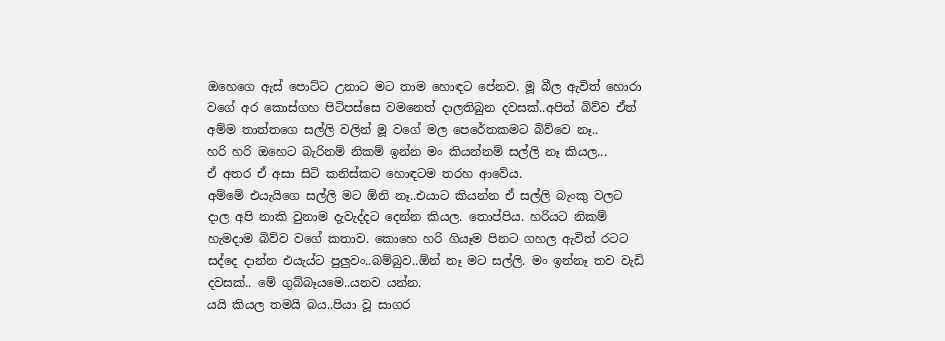ඔහෙගෙ ඇස් පොට්ට උනාට මට තාම හොඳට පේනව. මූ බීල ඇවිත් හොරා වගේ අර කොස්ගහ පිටිපස්සෙ වමනෙත් දාලතිබුන දවසක්..අපිත් බිව්ව ඒත් අම්ම තාත්තගෙ සල්ලි වලින් මූ වගේ මල පෙරේතකමට බිව්වෙ නෑ..
හරි හරි ඔහෙට බැරිනම් නිකම් ඉන්න මං කියන්නම් සල්ලි නෑ කියල...
ඒ අතර ඒ අසා සිටි කනිස්කට හොඳටම තරහ ආවේය.
අම්මේ එයැයිගෙ සල්ලි මට ඕනි නෑ..එයාට කියන්න ඒ සල්ලි බැංකු වලට දාල අපි නාකි වුනාම දැවැද්දට දෙන්න කියල. තොප්පිය. හරියට නිකම් හැමදාම බිව්ව වගේ කතාව. කොහෙ හරි ගියෑම පිනට ගහල ඇවිත් රටට සද්දෙ දාන්න එයැය්ට පුලුවං..බම්බුව..ඕන් නෑ මට සල්ලි. මං ඉන්නෑ තව වැඩි දවසක්.. මේ ගුබ්බෑයමෙ..යනව යන්න.
යයි කියල තමයි බය..පියා වූ සාගර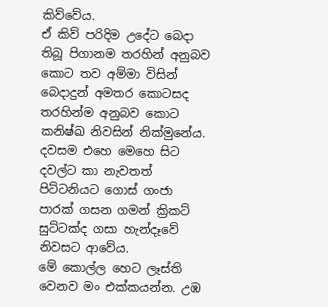කිව්වේය.
ඒ කිව් පරිදිම උදේට බෙදා තිබූ පිගානම තරහින් අනුබව කොට තව අම්මා විසින් බෙදාදුන් අමතර කොටසද තරහින්ම අනුබව කොට කනිෂ්ඛ නිවසින් නික්මුනේය.
දවසම එහෙ මෙහෙ සිට දවල්ට කා නැවතත් පිට්ටනියට ගොස් ගංජා පාරක් ගසන ගමන් ක්‍රිකට් සුට්ටක්ද ගසා හැන්දෑවේ නිවසට ආවේය.
මේ කොල්ල හෙට ලෑස්ති වෙනව මං එක්කයන්න. උඹ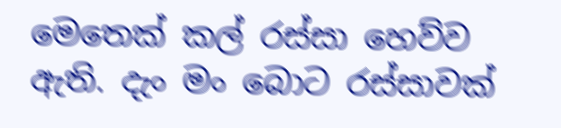මෙතෙක් කල් රස්සා හෙව්ව ඇති. දැං මං බොට රස්සාවක්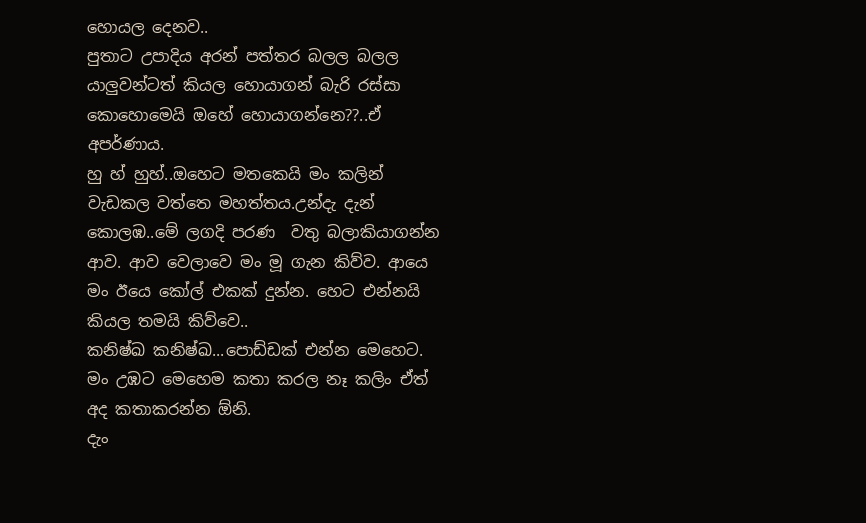හොයල දෙනව..
පුතාට උපාදිය අරන් පත්තර බලල බලල යාලුවන්ටත් කියල හොයාගන් බැරි රස්සා කොහොමෙයි ඔහේ හොයාගන්නෙ??..ඒ අපර්ණාය.
හු හ් හුහ්..ඔහෙට මතකෙයි මං කලින් වැඩකල වත්තෙ මහත්තය.උන්දැ දැන් කොලඹ..මේ ලගදි පරණ  වතු බලාකියාගන්න ආව. ආව වෙලාවෙ මං මූ ගැන කිව්ව. ආයෙ මං ඊයෙ කෝල් එකක් දුන්න. හෙට එන්නයි කියල තමයි කිව්වෙ..
කනිෂ්ඛ කනිෂ්ඛ...පොඩ්ඩක් එන්න මෙහෙට.
මං උඹට මෙහෙම කතා කරල නෑ කලිං ඒත් අද කතාකරන්න ඕනි.
දැං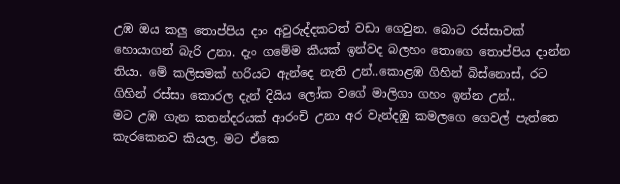උඹ ඔය කලු තොප්පිය දාං අවුරුද්දකටත් වඩා ගෙවුන. බොට රස්සාවක් හොයාගන් බැරි උනා. දැං ගමේම කීයක් ඉන්වද බලහං තොගෙ තොප්පිය දාන්න තියා. මේ කලිසමක් හරියට ඇන්දෙ නැති උන්..කොළඹ ගිහින් බිස්නොස්, රට ගිහින් රස්සා කොරල දැන් දියිය ලෝක වගේ මාලිගා ගහං ඉන්න උන්..
මට උඹ ගැන කතන්දරයක් ආරංචි උනා අර වැන්දඹු කමලගෙ ගෙවල් පැත්තෙ කැරකෙනව කියල. මට ඒකෙ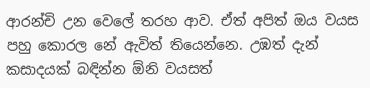ආරන්චි උන වෙලේ තරහ ආව. ඒත් අපිත් ඔය වයස පහු කොරල නේ ඇවිත් තියෙන්නෙ. උඹත් දැන් කසාදයක් බඳින්න ඕනි වයසත්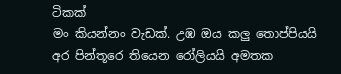ටිකක්
මං කියන්නං වැඩක්. උඹ ඔය කලු තොප්පියයි අර පින්තූරෙ තියෙන රෝලියයි අමතක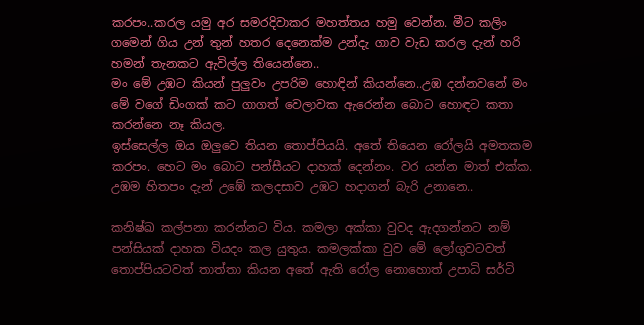කරපං..කරල යමු අර සමරදිවාකර මහත්තය හමු වෙන්න. මීට කලිං ගමෙන් ගිය උන් තුන් හතර දෙනෙක්ම උන්දැ ගාව වැඩ කරල දැන් හරි හමන් තැනකට ඇවිල්ල තියෙන්නෙ..
මං මේ උඹට කියන් පුලුවං උපරිම හොඳින් කියන්නෙ..උඹ දන්නවනේ මං මේ වගේ ඩිංගක් කට ගාගත් වෙලාවක ඇරෙන්න බොට හොඳට කතා කරන්නෙ නෑ කියල.
ඉස්සෙල්ල ඔය ඔලුවෙ තියන තොප්පියයි. අතේ තියෙන රෝලයි අමතකම කරපං. හෙට මං බොට පන්සීයට දාහක් දෙන්නං. වර යන්න මාත් එක්ක.
උඹම හිතපං දැන් උඹේ කලදසාව උඹට හදාගන් බැරි උනානෙ..

කනිෂ්ඛ කල්පනා කරන්නට විය. කමලා අක්කා වුවද ඇදගන්නට නම් පන්සියක් දාහක වියදං කල යුතුය. කමලක්කා වුව මේ ලෝගුවටවත් තොප්පියටවත් තාත්තා කියන අතේ ඇති රෝල නොහොත් උපාධි සර්ටි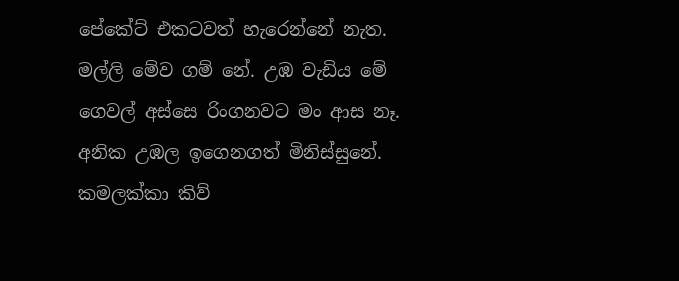පේකේට් එකටවත් හැරෙන්නේ නැත. මල්ලි මේව ගම් නේ. උඹ වැඩිය මේ ගෙවල් අස්සෙ රිංගනවට මං ආස නෑ. අනික උඹල ඉගෙනගත් මිනිස්සුනේ.
කමලක්කා කිව්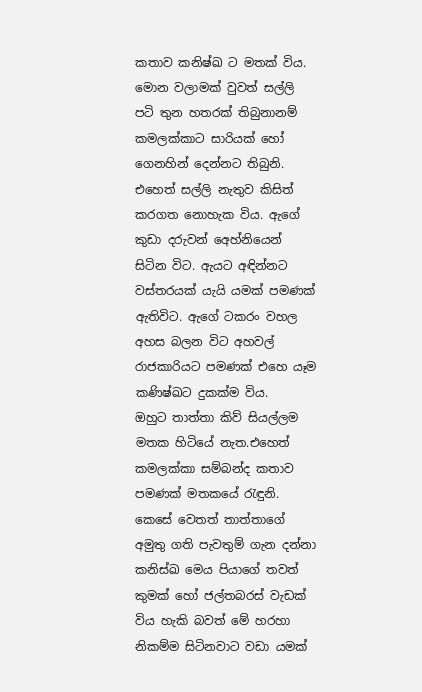කතාව කනිෂ්ඛ ට මතක් විය. මොන වලාමක් වුවත් සල්ලි පටි තුන හතරක් තිබුනානම් කමලක්කාට සාරියක් හෝ ගෙනහින් දෙන්නට තිබුනි. එහෙත් සල්ලි නැතුව කිසිත් කරගත නොහැක විය. ඇගේ කුඩා දරුවන් අෙහ්නියෙන් සිටින විට. ඇයට අඳින්නට වස්තරයක් යැයි යමක් පමණක් ඇතිවිට. ඇගේ ටකරං වහල අහස බලන විට අහවල් රාජකාරියට පමණක් එහෙ යෑම කණිෂ්ඛට දුකක්ම විය.
ඔහුට තාත්තා කිව් සියල්ලම මතක හිටියේ නැත.එහෙත් කමලක්කා සම්බන්ද කතාව පමණක් මතකයේ රැඳුනි. කෙසේ වෙතත් තාත්තාගේ අමුතු ගති පැවතුම් ගැන දන්නා කනිස්ඛ මෙය පියාගේ තවත් කුමක් හෝ ජල්තබරස් වැඩක් විය හැකි බවත් මේ හරහා නිකම්ම සිටිනවාට වඩා යමක්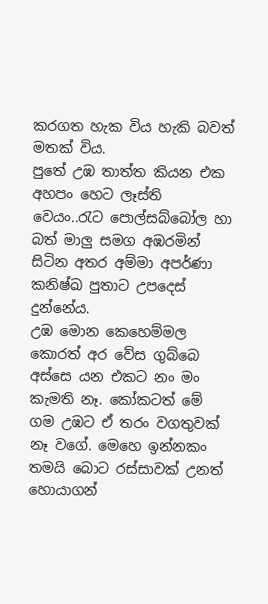කරගත හැක විය හැකි බවත් මතක් විය.
පුතේ උඹ තාත්ත කියන එක අහපං හෙට ලෑස්ති වෙයං..රැට පොල්සබ්බෝල හා බත් මාලු සමග අඹරමින් සිටින අතර අම්මා අපර්ණා කනිෂ්ඛ පුතාට උපදෙස් දුන්නේය.
උඹ මොන කෙහෙම්මල කොරත් අර වේස ගුබ්බෙ අස්සෙ යන එකට නං මං කැමති නෑ. කෝකටත් මේ ගම උඹට ඒ තරං වගතුවක් නෑ වගේ. මෙහෙ ඉන්නකං තමයි බොට රස්සාවක් උනත් හොයාගන්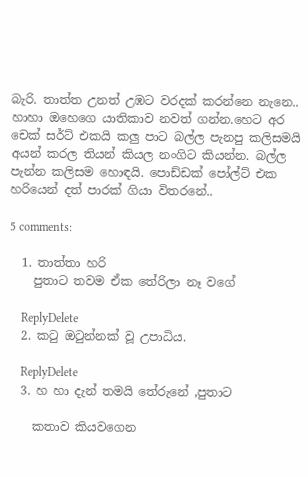බැරි. තාත්ත උනත් උඹට වරදක් කරන්නෙ නැනෙ..
හාහා ඔහෙගෙ යාතිකාව නවත් ගන්න.හෙට අර චෙක් සර්ට් එකයි කලු පාට බල්ල පැනපු කලිසමයි අයන් කරල තියන් කියල නංගිට කියන්න. බල්ල පැන්න කලිසම හොඳයි. පොඩ්ඩක් පෝල්ට් එක හරියෙන් දත් පාරක් ගියා විතරනේ..

5 comments:

  1. තාත්තා හරි
    පුතාට තවම ඒක තේරිලා නෑ වගේ

    ReplyDelete
  2. කටු ඔටුන්නක් වූ උපාධිය.

    ReplyDelete
  3. හ හා දැන් තමයි තේරුනේ ,පුතාට

    කතාව කියවගෙන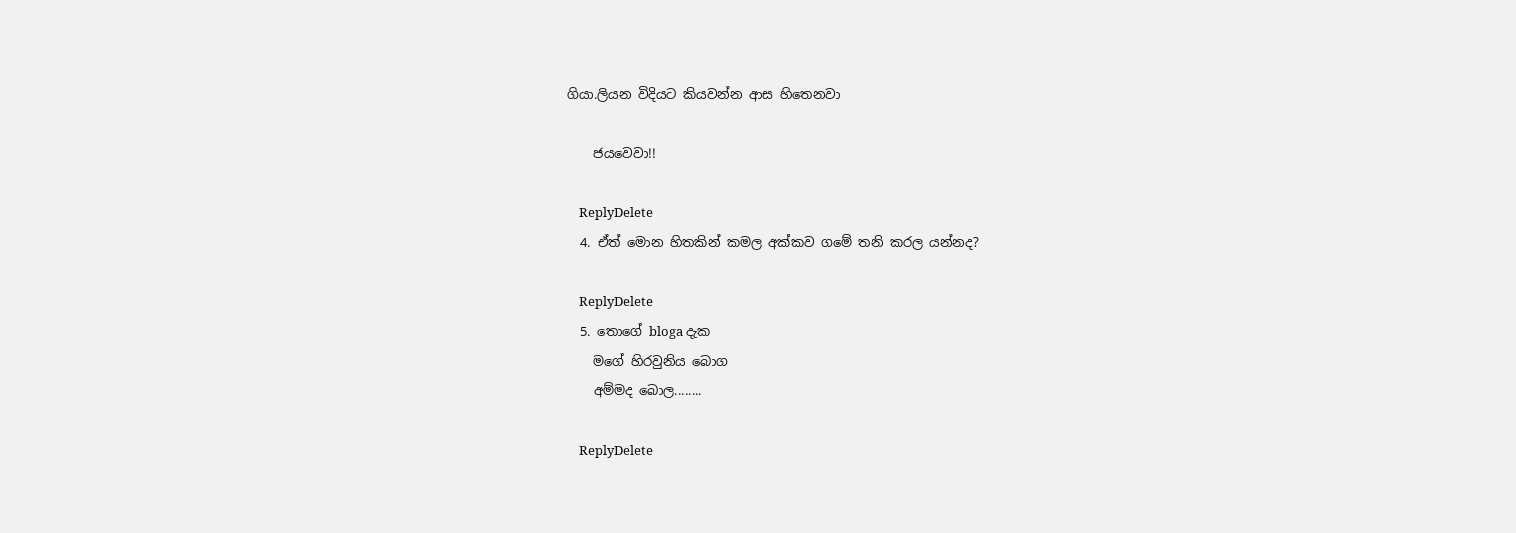ගියා.ලියන විදියට කියවන්න ආස හිතෙනවා

    ජයවෙවා!!

    ReplyDelete
  4. ඒත් මොන හිතකින් කමල අක්කව ගමේ තනි කරල යන්නද?

    ReplyDelete
  5. තොගේ bloga දැක
    මගේ හිරවුනිය බොග
    අම්මද බොල........

    ReplyDelete